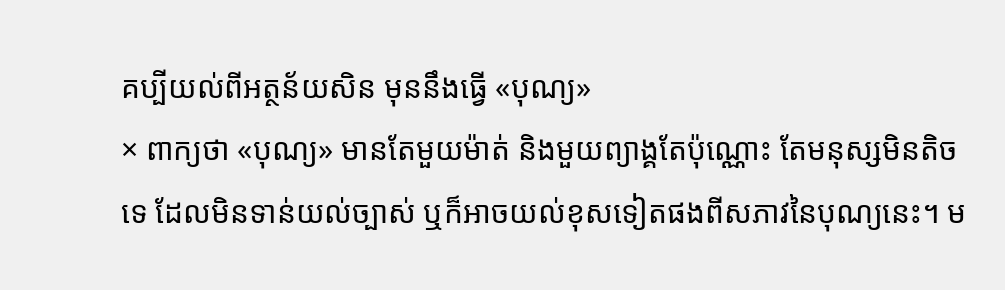គប្បីយល់ពីអត្ថន័យសិន មុននឹងធ្វើ «បុណ្យ»
× ពាក្យថា «បុណ្យ» មានតែមួយម៉ាត់ និងមួយព្យាង្គតែប៉ុណ្ណោះ តែមនុស្សមិនតិចទេ ដែលមិនទាន់យល់ច្បាស់ ឬក៏អាចយល់ខុសទៀតផងពីសភាវនៃបុណ្យនេះ។ ម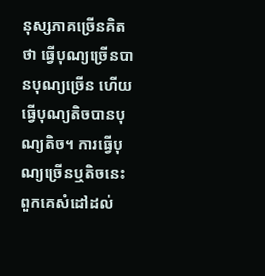នុស្សភាគច្រើនគិតថា ធ្វើបុណ្យច្រើនបានបុណ្យច្រើន ហើយធ្វើបុណ្យតិចបានបុណ្យតិច។ ការធ្វើបុណ្យច្រើនឬតិចនេះ ពួកគេសំដៅដល់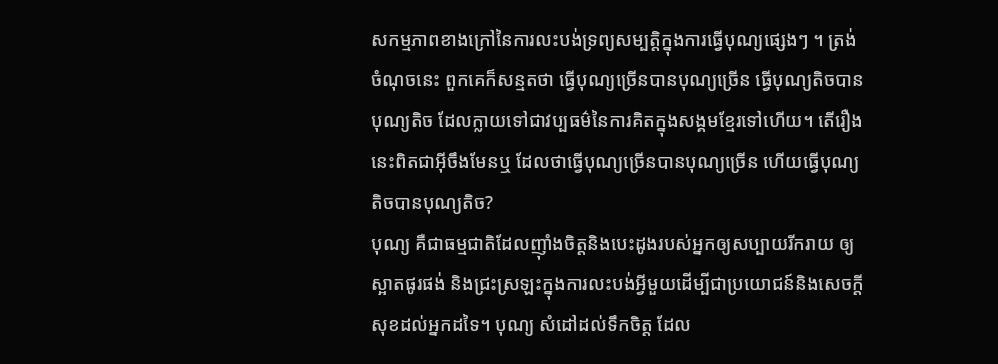សកម្មភាពខាងក្រៅនៃការលះបង់ទ្រព្យសម្បត្តិក្នុងការធ្វើបុណ្យផ្សេងៗ ។ ត្រង់ចំណុចនេះ ពួកគេក៏សន្មតថា ធ្វើបុណ្យច្រើនបានបុណ្យច្រើន ធ្វើបុណ្យតិចបានបុណ្យតិច ដែលក្លាយទៅជាវប្បធម៌នៃការគិតក្នុងសង្គមខ្មែរទៅហើយ។ តើរឿងនេះពិតជាអ៊ីចឹងមែនឬ ដែលថាធ្វើបុណ្យច្រើនបានបុណ្យច្រើន ហើយធ្វើបុណ្យតិចបានបុណ្យតិច?
បុណ្យ គឺជាធម្មជាតិដែលញ៉ាំងចិត្តនិងបេះដូងរបស់អ្នកឲ្យសប្បាយរីករាយ ឲ្យស្អាតផូរផង់ និងជ្រះស្រឡះក្នុងការលះបង់អ្វីមួយដើម្បីជាប្រយោជន៍និងសេចក្តីសុខដល់អ្នកដទៃ។ បុណ្យ សំដៅដល់ទឹកចិត្ត ដែល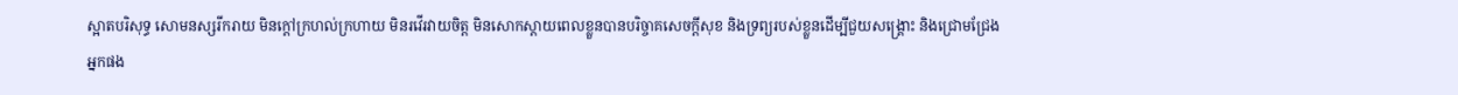ស្អាតបរិសុទ្ធ សោមនស្សរីករាយ មិនក្តៅក្រហល់ក្រហាយ មិនរវើរវាយចិត្ត មិនសោកស្តាយពេលខ្លួនបានបរិច្ចាគសេចក្តីសុខ និងទ្រព្យរបស់ខ្លួនដើម្បីជួយសង្គ្រោះ និងជ្រោមជ្រែងអ្នកផង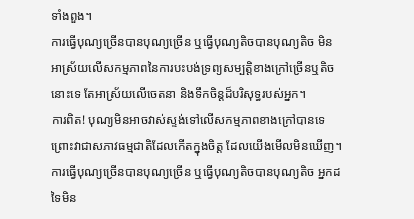ទាំងពួង។
ការធ្វើបុណ្យច្រើនបានបុណ្យច្រើន ឬធ្វើបុណ្យតិចបានបុណ្យតិច មិនអាស្រ័យលើសកម្មភាពនៃការបះបង់ទ្រព្យសម្បត្តិខាងក្រៅច្រើនឬតិចនោះទេ តែអាស្រ័យលើចេតនា និងទឹកចិន្តដ៏បរិសុទ្ធរបស់អ្នក។
ការពិត! បុណ្យមិនអាចវាស់ស្ទង់ទៅលើសកម្មភាពខាងក្រៅបានទេ ព្រោះវាជាសភាវធម្មជាតិដែលកើតក្នុងចិត្ត ដែលយើងមើលមិនឃើញ។ ការធ្វើបុណ្យច្រើនបានបុណ្យច្រើន ឬធ្វើបុណ្យតិចបានបុណ្យតិច អ្នកដទៃមិន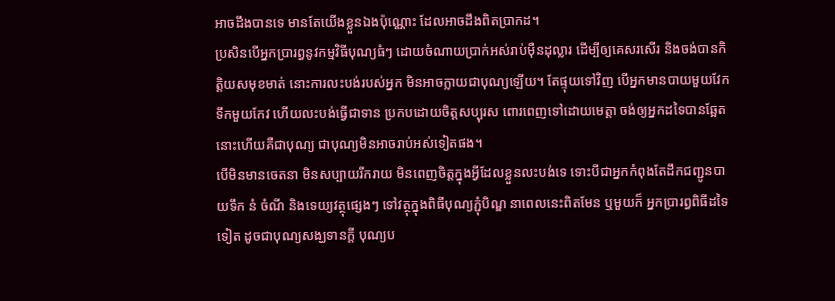អាចដឹងបានទេ មានតែយើងខ្លួនឯងប៉ុណ្ណោះ ដែលអាចដឹងពិតប្រាកដ។
ប្រសិនបើអ្នកប្រារព្ធនូវកម្មវិធីបុណ្យធំៗ ដោយចំណាយប្រាក់អស់រាប់ម៉ឺនដុល្លារ ដើម្បីឲ្យគេសរសើរ និងចង់បានកិត្តិយសមុខមាត់ នោះការលះបង់របស់អ្នក មិនអាចក្លាយជាបុណ្យឡើយ។ តែផ្ទុយទៅវិញ បើអ្នកមានបាយមួយវែក ទឹកមួយកែវ ហើយលះបង់ធ្វើជាទាន ប្រកបដោយចិត្តសប្បុរស ពោរពេញទៅដោយមេត្តា ចង់ឲ្យអ្នកដទៃបានឆ្អែត នោះហើយគឺជាបុណ្យ ជាបុណ្យមិនអាចរាប់អស់ទៀតផង។
បើមិនមានចេតនា មិនសប្បាយរីករាយ មិនពេញចិត្តក្នុងអ្វីដែលខ្លួនលះបង់ទេ ទោះបីជាអ្នកកំពុងតែដឹកជញ្ជូនបាយទឹក នំ ចំណី និងទេយ្យវត្ថុផ្សេងៗ ទៅវត្ថុក្នុងពិធីបុណ្យភ្ជុំបិណ្ឌ នាពេលនេះពិតមែន ឬមួយក៏ អ្នកប្រារព្ធពិធីដទៃទៀត ដូចជាបុណ្យសង្ឃទានក្តី បុណ្យប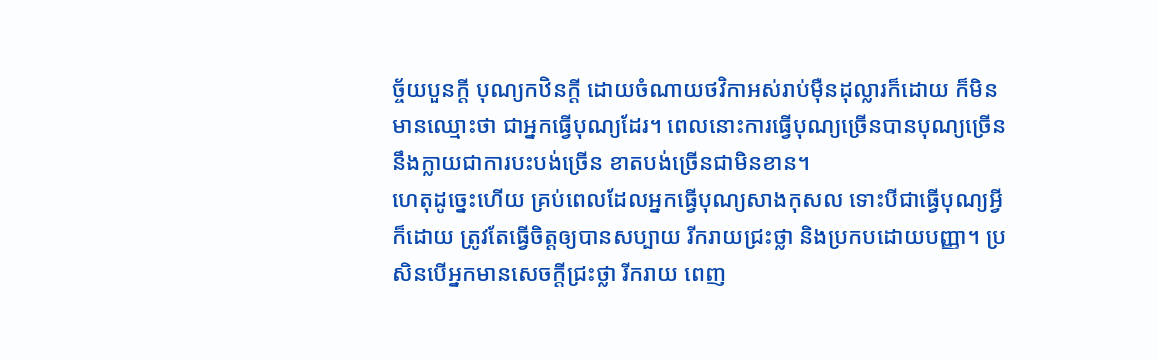ច្ច័យបួនក្តី បុណ្យកឋិនក្តី ដោយចំណាយថវិកាអស់រាប់ម៉ឺនដុល្លារក៏ដោយ ក៏មិនមានឈ្មោះថា ជាអ្នកធ្វើបុណ្យដែរ។ ពេលនោះការធ្វើបុណ្យច្រើនបានបុណ្យច្រើន នឹងក្លាយជាការបះបង់ច្រើន ខាតបង់ច្រើនជាមិនខាន។
ហេតុដូច្នេះហើយ គ្រប់ពេលដែលអ្នកធ្វើបុណ្យសាងកុសល ទោះបីជាធ្វើបុណ្យអ្វីក៏ដោយ ត្រូវតែធ្វើចិត្តឲ្យបានសប្បាយ រីករាយជ្រះថ្លា និងប្រកបដោយបញ្ញា។ ប្រសិនបើអ្នកមានសេចក្តីជ្រះថ្លា រីករាយ ពេញ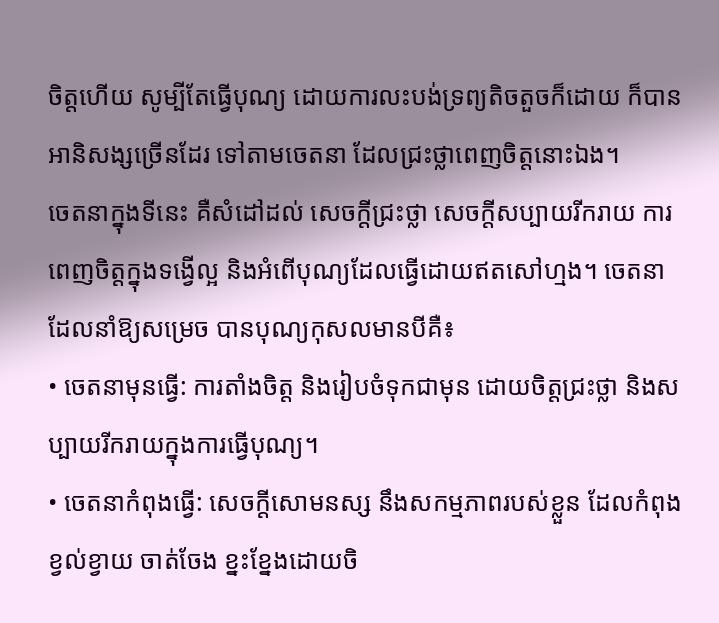ចិត្តហើយ សូម្បីតែធ្វើបុណ្យ ដោយការលះបង់ទ្រព្យតិចតួចក៏ដោយ ក៏បានអានិសង្សច្រើនដែរ ទៅតាមចេតនា ដែលជ្រះថ្លាពេញចិត្តនោះឯង។
ចេតនាក្នុងទីនេះ គឺសំដៅដល់ សេចក្តីជ្រះថ្លា សេចក្តីសប្បាយរីករាយ ការពេញចិត្តក្នុងទង្វើល្អ និងអំពើបុណ្យដែលធ្វើដោយឥតសៅហ្មង។ ចេតនាដែលនាំឱ្យសម្រេច បានបុណ្យកុសលមានបីគឺ៖
• ចេតនាមុនធ្វើ: ការតាំងចិត្ត និងរៀបចំទុកជាមុន ដោយចិត្តជ្រះថ្លា និងសប្បាយរីករាយក្នុងការធ្វើបុណ្យ។
• ចេតនាកំពុងធ្វើ: សេចក្តីសោមនស្ស នឹងសកម្មភាពរបស់ខ្លួន ដែលកំពុងខ្វល់ខ្វាយ ចាត់ចែង ខ្នះខ្នែងដោយចិ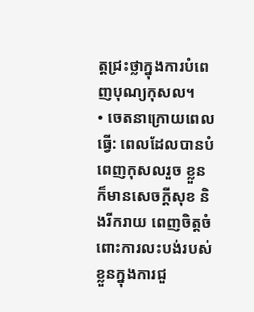ត្តជ្រះថ្លាក្នុងការបំពេញបុណ្យកុសល។
• ចេតនាក្រោយពេលធ្វើ: ពេលដែលបានបំពេញកុសលរួច ខ្លួនក៏មានសេចក្តីសុខ និងរីករាយ ពេញចិត្តចំពោះការលះបង់របស់ខ្លួនក្នុងការជួ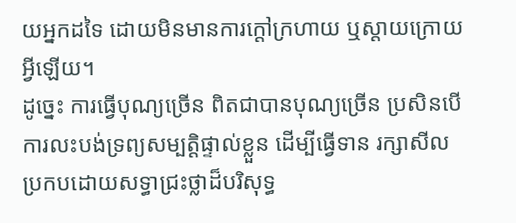យអ្នកដទៃ ដោយមិនមានការក្តៅក្រហាយ ឬស្តាយក្រោយអ្វីឡើយ។
ដូច្នេះ ការធ្វើបុណ្យច្រើន ពិតជាបានបុណ្យច្រើន ប្រសិនបើការលះបង់ទ្រព្យសម្បត្តិផ្ទាល់ខ្លួន ដើម្បីធ្វើទាន រក្សាសីល ប្រកបដោយសទ្ធាជ្រះថ្លាដ៏បរិសុទ្ធ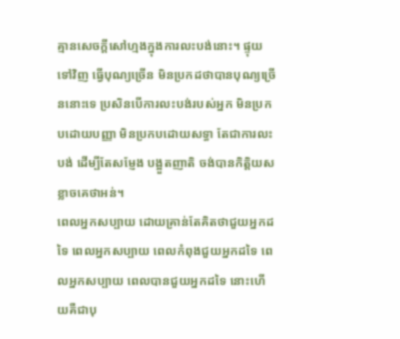គ្មានសេចក្តីសៅហ្មងក្នុងការលះបង់នោះ។ ផ្ទុយទៅវិញ ធ្វើបុណ្យច្រើន មិនប្រកដថាបានបុណ្យច្រើននោះទេ ប្រសិនបើការលះបង់របស់អ្នក មិនប្រកបដោយបញ្ញា មិនប្រកបដោយសទ្ធា តែជាការលះបង់ ដើម្បីតែសម្ញែង បង្អួតញាតិ ចង់បានកិត្តិយស ខ្លាចគេថាអន់។
ពេលអ្នកសប្បាយ ដោយគ្រាន់តែគិតថាជួយអ្នកដទៃ ពេលអ្នកសប្បាយ ពេលកំពុងជួយអ្នកដទៃ ពេលអ្នកសប្បាយ ពេលបានជួយអ្នកដទៃ នោះហើយគឺជាបុ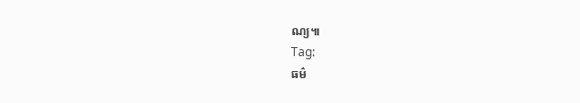ណ្យ៕
Tag:
ធម៌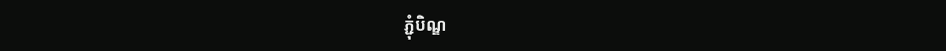ភ្ជុំបិណ្ឌ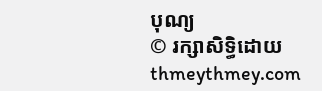បុណ្យ
© រក្សាសិទ្ធិដោយ thmeythmey.com